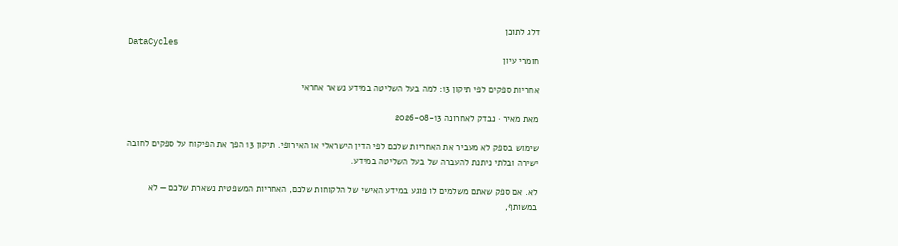דלג לתוכן
DataCycles
חומרי עיון

אחריות ספקים לפי תיקון 13: למה בעל השליטה במידע נשאר אחראי

מאת מאיר · נבדק לאחרונה 2026-08-13

שימוש בספק לא מעביר את האחריות שלכם לפי הדין הישראלי או האירופי. תיקון 13 הפך את הפיקוח על ספקים לחובה ישירה ובלתי ניתנת להעברה של בעל השליטה במידע.

לא. אם ספק שאתם משלמים לו פוגע במידע האישי של הלקוחות שלכם, האחריות המשפטית נשארת שלכם — לא במשותף,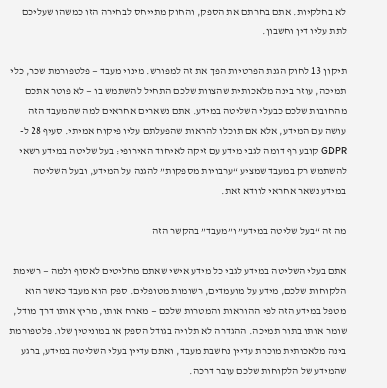לא בחלקיות. אתם בחרתם את הספק, והחוק מתייחס לבחירה הזו כמשהו שעליכם לתת עליו דין וחשבון.

תיקון 13 לחוק הגנת הפרטיות הפך את זה למפורש. מינוי מעבד — פלטפורמת שכר, כלי תמיכה, עוזר בינה מלאכותית שהצוות שלכם התחיל להשתמש בו — לא פוטר אתכם מהחובות שלכם כבעלי השליטה במידע. אתם נשארים אחראים למה שהמעבד הזה עושה עם המידע, אלא אם תוכלו להראות שהפעלתם עליו פיקוח אמיתי. סעיף 28 ל-GDPR קובע רף דומה לגבי מידע עם זיקה לאיחוד האירופי: בעל שליטה במידע רשאי להשתמש רק במעבד שמציע “ערבויות מספקות” להגנה על המידע, ובעל השליטה במידע נשאר אחראי לוודא זאת.

מה זה “בעל שליטה במידע” ו”מעבד” בהקשר הזה

אתם בעלי השליטה במידע לגבי כל מידע אישי שאתם מחליטים לאסוף ולמה — רשימת הלקוחות שלכם, מידע על מועמדים, רשומות מטופלים. ספק הוא מעבד כאשר הוא מטפל במידע הזה לפי ההוראות והמטרות שלכם — מארח אותו, מריץ אותו דרך מודל, שומר אותו בתור תמיכה. ההגדרה לא תלויה בגודל הספק או במוניטין שלו. פלטפורמת בינה מלאכותית מוכרת עדיין נחשבת מעבד, ואתם עדיין בעלי השליטה במידע, ברגע שהמידע של הלקוחות שלכם עובר דרכה.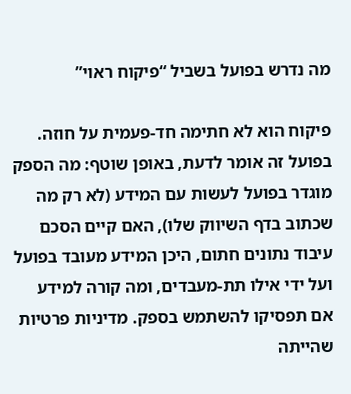מה נדרש בפועל בשביל “פיקוח ראוי”

פיקוח הוא לא חתימה חד-פעמית על חוזה. בפועל זה אומר לדעת, באופן שוטף: מה הספק מוגדר בפועל לעשות עם המידע (לא רק מה שכתוב בדף השיווק שלו), האם קיים הסכם עיבוד נתונים חתום, היכן המידע מעובד בפועל ועל ידי אילו תת-מעבדים, ומה קורה למידע אם תפסיקו להשתמש בספק. מדיניות פרטיות שהייתה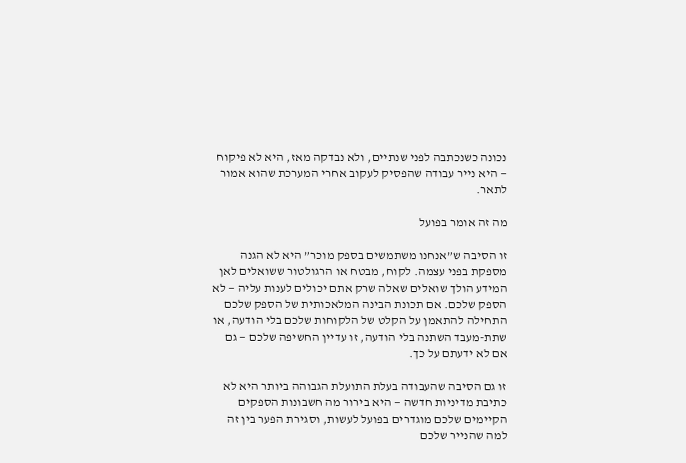נכונה כשנכתבה לפני שנתיים, ולא נבדקה מאז, היא לא פיקוח — היא נייר עבודה שהפסיק לעקוב אחרי המערכת שהוא אמור לתאר.

מה זה אומר בפועל

זו הסיבה ש”אנחנו משתמשים בספק מוכר” היא לא הגנה מספקת בפני עצמה. לקוח, מבטח או הרגולטור ששואלים לאן המידע הולך שואלים שאלה שרק אתם יכולים לענות עליה — לא הספק שלכם. אם תכונת הבינה המלאכותית של הספק שלכם התחילה להתאמן על הקלט של הלקוחות שלכם בלי הודעה, או שתת-מעבד השתנה בלי הודעה, זו עדיין החשיפה שלכם — גם אם לא ידעתם על כך.

זו גם הסיבה שהעבודה בעלת התועלת הגבוהה ביותר היא לא כתיבת מדיניות חדשה — היא בירור מה חשבונות הספקים הקיימים שלכם מוגדרים בפועל לעשות, וסגירת הפער בין זה למה שהנייר שלכם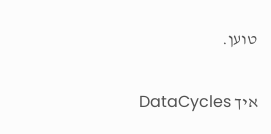טוען.

איך DataCycles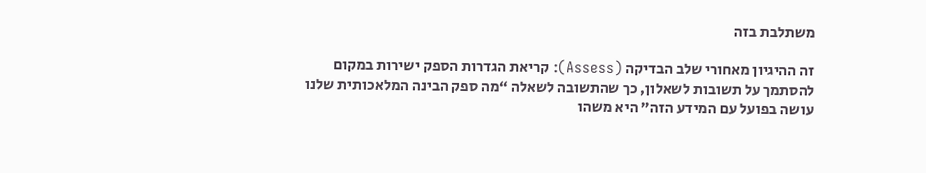משתלבת בזה

זה ההיגיון מאחורי שלב הבדיקה (Assess): קריאת הגדרות הספק ישירות במקום להסתמך על תשובות לשאלון, כך שהתשובה לשאלה “מה ספק הבינה המלאכותית שלנו עושה בפועל עם המידע הזה” היא משהו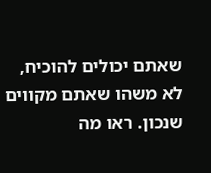שאתם יכולים להוכיח, לא משהו שאתם מקווים שנכון. ראו מה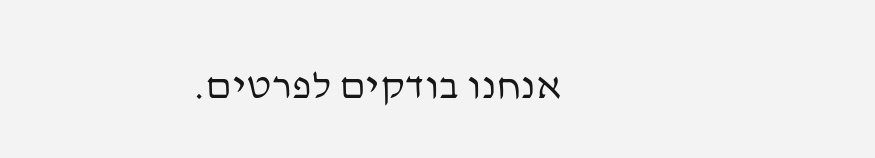אנחנו בודקים לפרטים.